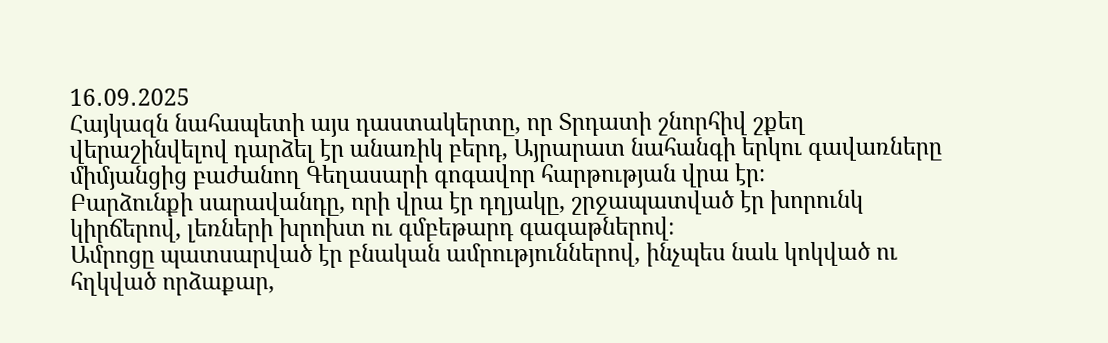16․09․2025
Հայկազն նահապետի այս դաստակերտը, որ Տրդատի շնորհիվ շքեղ վերաշինվելով դարձել էր անառիկ բերդ, Այրարատ նահանգի երկու գավառները միմյանցից բաժանող Գեղասարի գոգավոր հարթության վրա էր։
Բարձունքի սարավանդը, որի վրա էր դղյակը, շրջապատված էր խորունկ կիրճերով, լեռների խրոխտ ու գմբեթարդ գագաթներով։
Ամրոցը պատսարված էր բնական ամրություններով, ինչպես նաև կոկված ու հղկված որձաքար,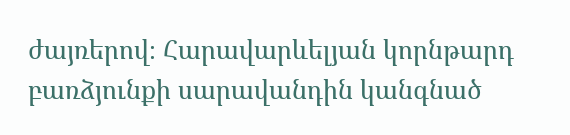ժայռերով։ Հարավարևելյան կորնթարդ բառձյունքի սարավանդին կանգնած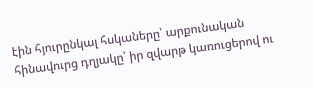էին հյուրընկալ հսկաները՝ արքունական հինավուրց դղյակը՝ իր զվարթ կառուցերով ու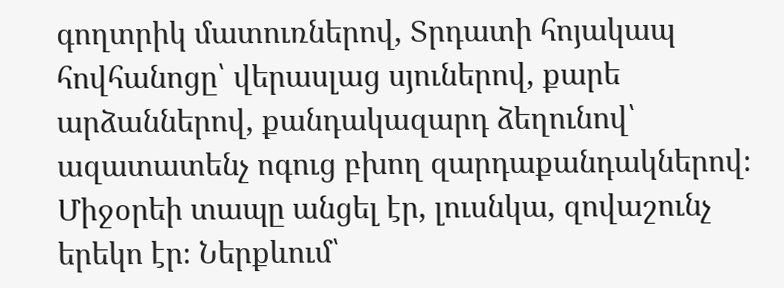գողտրիկ մատուռներով, Տրդատի հոյակապ հովհանոցը՝ վերասլաց սյուներով, քարե արձաններով, քանդակազարդ ձեղունով՝ ազատատենչ ոգուց բխող զարդաքանդակներով։ Միջօրեի տապը անցել էր, լուսնկա, զովաշունչ երեկո էր։ Ներքևում՝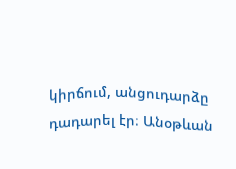կիրճում, անցուդարձը դադարել էր։ Անօթևան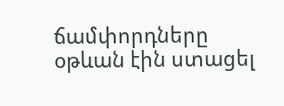ճամփորդները օթևան էին ստացել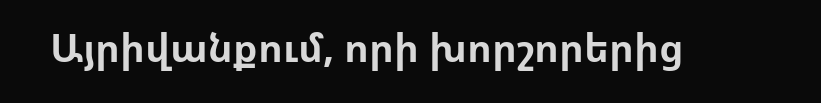Այրիվանքում, որի խորշորերից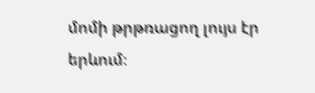մոմի թրթռացող լույս էր երևում։